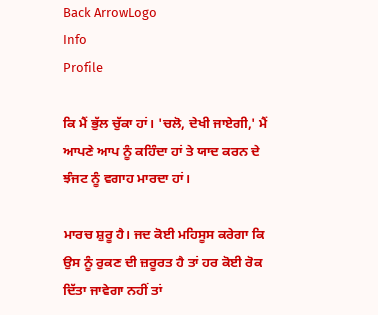Back ArrowLogo
Info
Profile

ਕਿ ਮੈਂ ਭੁੱਲ ਚੁੱਕਾ ਹਾਂ। 'ਚਲੋ, ਦੇਖੀ ਜਾਏਗੀ,' ਮੈਂ ਆਪਣੇ ਆਪ ਨੂੰ ਕਹਿੰਦਾ ਹਾਂ ਤੇ ਯਾਦ ਕਰਨ ਦੇ ਝੰਜਟ ਨੂੰ ਵਗਾਹ ਮਾਰਦਾ ਹਾਂ।

ਮਾਰਚ ਸ਼ੁਰੂ ਹੈ। ਜਦ ਕੋਈ ਮਹਿਸੂਸ ਕਰੇਗਾ ਕਿ ਉਸ ਨੂੰ ਰੁਕਣ ਦੀ ਜ਼ਰੂਰਤ ਹੈ ਤਾਂ ਹਰ ਕੋਈ ਰੋਕ ਦਿੱਤਾ ਜਾਵੇਗਾ ਨਹੀਂ ਤਾਂ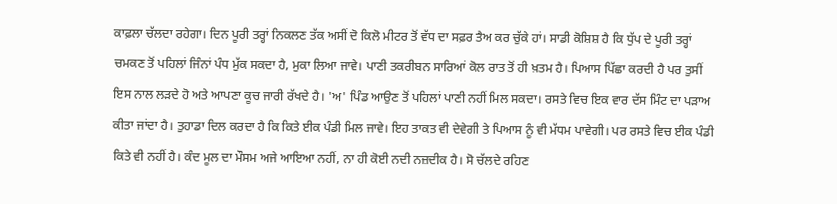ਕਾਫ਼ਲਾ ਚੱਲਦਾ ਰਹੇਗਾ। ਦਿਨ ਪੂਰੀ ਤਰ੍ਹਾਂ ਨਿਕਲਣ ਤੱਕ ਅਸੀਂ ਦੋ ਕਿਲੋ ਮੀਟਰ ਤੋਂ ਵੱਧ ਦਾ ਸਫ਼ਰ ਤੈਅ ਕਰ ਚੁੱਕੇ ਹਾਂ। ਸਾਡੀ ਕੋਸ਼ਿਸ਼ ਹੈ ਕਿ ਧੁੱਪ ਦੇ ਪੂਰੀ ਤਰ੍ਹਾਂ ਚਮਕਣ ਤੋਂ ਪਹਿਲਾਂ ਜਿੰਨਾਂ ਪੰਧ ਮੁੱਕ ਸਕਦਾ ਹੈ, ਮੁਕਾ ਲਿਆ ਜਾਵੇ। ਪਾਣੀ ਤਕਰੀਬਨ ਸਾਰਿਆਂ ਕੋਲ ਰਾਤ ਤੋਂ ਹੀ ਖ਼ਤਮ ਹੈ। ਪਿਆਸ ਪਿੱਛਾ ਕਰਦੀ ਹੈ ਪਰ ਤੁਸੀਂ ਇਸ ਨਾਲ ਲੜਦੇ ਹੋ ਅਤੇ ਆਪਣਾ ਕੂਚ ਜਾਰੀ ਰੱਖਦੇ ਹੈ। 'ਅ' ਪਿੰਡ ਆਉਣ ਤੋਂ ਪਹਿਲਾਂ ਪਾਣੀ ਨਹੀਂ ਮਿਲ ਸਕਦਾ। ਰਸਤੇ ਵਿਚ ਇਕ ਵਾਰ ਦੱਸ ਮਿੰਟ ਦਾ ਪੜਾਅ ਕੀਤਾ ਜਾਂਦਾ ਹੈ। ਤੁਹਾਡਾ ਦਿਲ ਕਰਦਾ ਹੈ ਕਿ ਕਿਤੇ ਈਕ ਪੰਡੀ ਮਿਲ ਜਾਵੇ। ਇਹ ਤਾਕਤ ਵੀ ਦੇਵੇਗੀ ਤੇ ਪਿਆਸ ਨੂੰ ਵੀ ਮੱਧਮ ਪਾਵੇਗੀ। ਪਰ ਰਸਤੇ ਵਿਚ ਈਕ ਪੰਡੀ ਕਿਤੇ ਵੀ ਨਹੀਂ ਹੈ। ਕੰਦ ਮੂਲ ਦਾ ਮੌਸਮ ਅਜੇ ਆਇਆ ਨਹੀਂ, ਨਾ ਹੀ ਕੋਈ ਨਦੀ ਨਜ਼ਦੀਕ ਹੈ। ਸੋ ਚੱਲਦੇ ਰਹਿਣ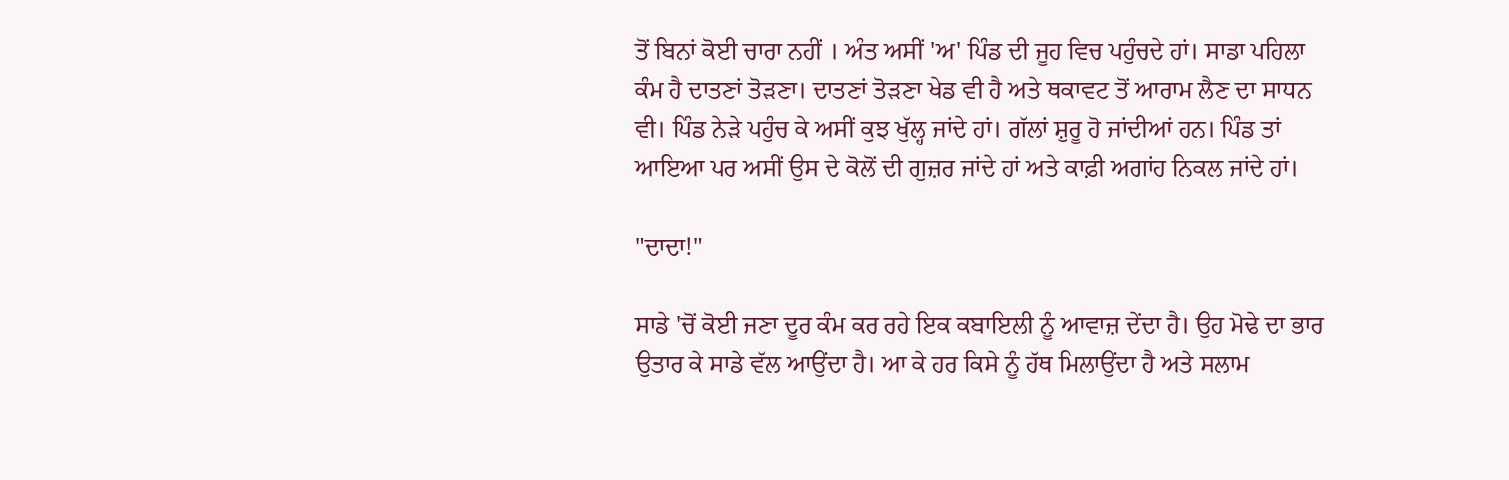ਤੋਂ ਬਿਨਾਂ ਕੋਈ ਚਾਰਾ ਨਹੀਂ । ਅੰਤ ਅਸੀਂ 'ਅ' ਪਿੰਡ ਦੀ ਜੂਹ ਵਿਚ ਪਹੁੰਚਦੇ ਹਾਂ। ਸਾਡਾ ਪਹਿਲਾ ਕੰਮ ਹੈ ਦਾਤਣਾਂ ਤੋੜਣਾ। ਦਾਤਣਾਂ ਤੋੜਣਾ ਖੇਡ ਵੀ ਹੈ ਅਤੇ ਥਕਾਵਟ ਤੋਂ ਆਰਾਮ ਲੈਣ ਦਾ ਸਾਧਨ ਵੀ। ਪਿੰਡ ਨੇੜੇ ਪਹੁੰਚ ਕੇ ਅਸੀਂ ਕੁਝ ਖੁੱਲ੍ਹ ਜਾਂਦੇ ਹਾਂ। ਗੱਲਾਂ ਸ਼ੁਰੂ ਹੋ ਜਾਂਦੀਆਂ ਹਨ। ਪਿੰਡ ਤਾਂ ਆਇਆ ਪਰ ਅਸੀਂ ਉਸ ਦੇ ਕੋਲੋਂ ਦੀ ਗੁਜ਼ਰ ਜਾਂਦੇ ਹਾਂ ਅਤੇ ਕਾਫ਼ੀ ਅਗਾਂਹ ਨਿਕਲ ਜਾਂਦੇ ਹਾਂ।

"ਦਾਦਾ!"

ਸਾਡੇ 'ਚੋਂ ਕੋਈ ਜਣਾ ਦੂਰ ਕੰਮ ਕਰ ਰਹੇ ਇਕ ਕਬਾਇਲੀ ਨੂੰ ਆਵਾਜ਼ ਦੇਂਦਾ ਹੈ। ਉਹ ਮੋਢੇ ਦਾ ਭਾਰ ਉਤਾਰ ਕੇ ਸਾਡੇ ਵੱਲ ਆਉਂਦਾ ਹੈ। ਆ ਕੇ ਹਰ ਕਿਸੇ ਨੂੰ ਹੱਥ ਮਿਲਾਉਂਦਾ ਹੈ ਅਤੇ ਸਲਾਮ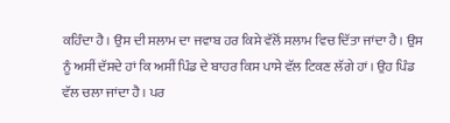ਕਹਿੰਦਾ ਹੈ। ਉਸ ਦੀ ਸਲਾਮ ਦਾ ਜਵਾਬ ਹਰ ਕਿਸੇ ਵੱਲੋਂ ਸਲਾਮ ਵਿਚ ਦਿੱਤਾ ਜਾਂਦਾ ਹੈ। ਉਸ ਨੂੰ ਅਸੀਂ ਦੱਸਦੇ ਹਾਂ ਕਿ ਅਸੀਂ ਪਿੰਡ ਦੇ ਬਾਹਰ ਕਿਸ ਪਾਸੇ ਵੱਲ ਟਿਕਣ ਲੱਗੇ ਹਾਂ। ਉਹ ਪਿੰਡ ਵੱਲ ਚਲਾ ਜਾਂਦਾ ਹੈ। ਪਰ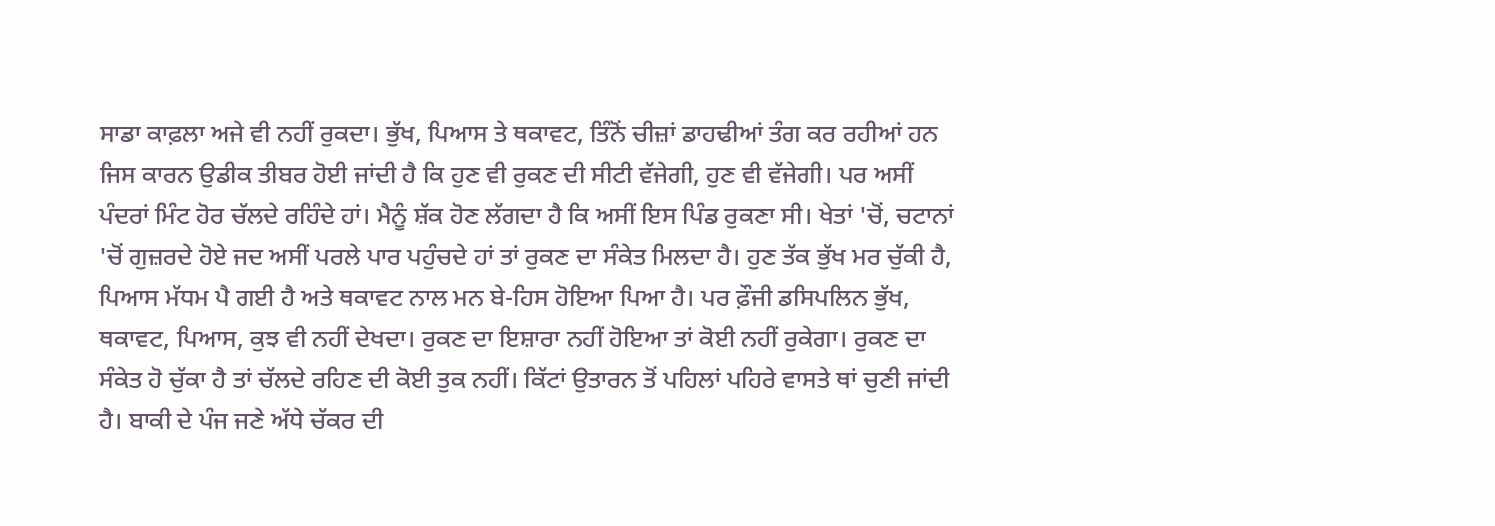ਸਾਡਾ ਕਾਫ਼ਲਾ ਅਜੇ ਵੀ ਨਹੀਂ ਰੁਕਦਾ। ਭੁੱਖ, ਪਿਆਸ ਤੇ ਥਕਾਵਟ, ਤਿੰਨੋਂ ਚੀਜ਼ਾਂ ਡਾਹਢੀਆਂ ਤੰਗ ਕਰ ਰਹੀਆਂ ਹਨ ਜਿਸ ਕਾਰਨ ਉਡੀਕ ਤੀਬਰ ਹੋਈ ਜਾਂਦੀ ਹੈ ਕਿ ਹੁਣ ਵੀ ਰੁਕਣ ਦੀ ਸੀਟੀ ਵੱਜੇਗੀ, ਹੁਣ ਵੀ ਵੱਜੇਗੀ। ਪਰ ਅਸੀਂ ਪੰਦਰਾਂ ਮਿੰਟ ਹੋਰ ਚੱਲਦੇ ਰਹਿੰਦੇ ਹਾਂ। ਮੈਨੂੰ ਸ਼ੱਕ ਹੋਣ ਲੱਗਦਾ ਹੈ ਕਿ ਅਸੀਂ ਇਸ ਪਿੰਡ ਰੁਕਣਾ ਸੀ। ਖੇਤਾਂ 'ਚੋਂ, ਚਟਾਨਾਂ 'ਚੋਂ ਗੁਜ਼ਰਦੇ ਹੋਏ ਜਦ ਅਸੀਂ ਪਰਲੇ ਪਾਰ ਪਹੁੰਚਦੇ ਹਾਂ ਤਾਂ ਰੁਕਣ ਦਾ ਸੰਕੇਤ ਮਿਲਦਾ ਹੈ। ਹੁਣ ਤੱਕ ਭੁੱਖ ਮਰ ਚੁੱਕੀ ਹੈ, ਪਿਆਸ ਮੱਧਮ ਪੈ ਗਈ ਹੈ ਅਤੇ ਥਕਾਵਟ ਨਾਲ ਮਨ ਬੇ-ਹਿਸ ਹੋਇਆ ਪਿਆ ਹੈ। ਪਰ ਫ਼ੌਜੀ ਡਸਿਪਲਿਨ ਭੁੱਖ, ਥਕਾਵਟ, ਪਿਆਸ, ਕੁਝ ਵੀ ਨਹੀਂ ਦੇਖਦਾ। ਰੁਕਣ ਦਾ ਇਸ਼ਾਰਾ ਨਹੀਂ ਹੋਇਆ ਤਾਂ ਕੋਈ ਨਹੀਂ ਰੁਕੇਗਾ। ਰੁਕਣ ਦਾ ਸੰਕੇਤ ਹੋ ਚੁੱਕਾ ਹੈ ਤਾਂ ਚੱਲਦੇ ਰਹਿਣ ਦੀ ਕੋਈ ਤੁਕ ਨਹੀਂ। ਕਿੱਟਾਂ ਉਤਾਰਨ ਤੋਂ ਪਹਿਲਾਂ ਪਹਿਰੇ ਵਾਸਤੇ ਥਾਂ ਚੁਣੀ ਜਾਂਦੀ ਹੈ। ਬਾਕੀ ਦੇ ਪੰਜ ਜਣੇ ਅੱਧੇ ਚੱਕਰ ਦੀ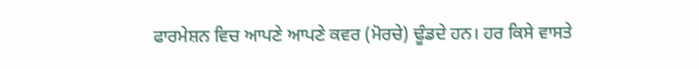ਫਾਰਮੇਸ਼ਨ ਵਿਚ ਆਪਣੇ ਆਪਣੇ ਕਵਰ (ਮੋਰਚੇ) ਢੂੰਡਦੇ ਹਨ। ਹਰ ਕਿਸੇ ਵਾਸਤੇ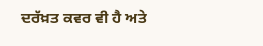ਦਰੱਖ਼ਤ ਕਵਰ ਵੀ ਹੈ ਅਤੇ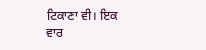ਟਿਕਾਣਾ ਵੀ। ਇਕ ਵਾਰ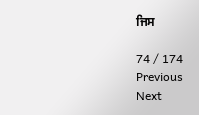ਜਿਸ

74 / 174
Previous
Next